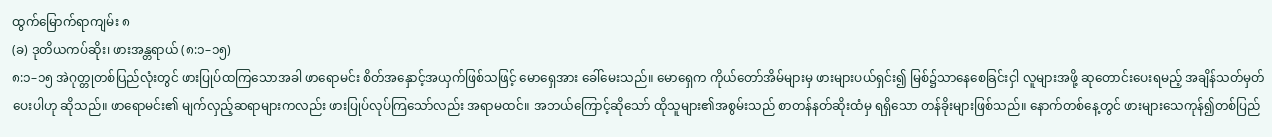ထွက်မြောက်ရာကျမ်း ၈
(ခ) ဒုတိယကပ်ဆိုး၊ ဖားအန္တရာယ် (၈:၁–၁၅)
၈:၁–၁၅ အဲဂုတ္တုတစ်ပြည်လုံးတွင် ဖားပြုပ်ထကြသောအခါ ဖာရောမင်း စိတ်အနှောင့်အယှက်ဖြစ်သဖြင့် မောရှေအား ခေါ်မေးသည်။ မောရှေက ကိုယ်တော်အိမ်များမှ ဖားများပယ်ရှင်း၍ မြစ်၌သာနေစေခြင်းငှါ လူများအဖို့ ဆုတောင်းပေးရမည့် အချိန်သတ်မှတ်ပေးပါဟု ဆိုသည်။ ဖာရောမင်း၏ မျက်လှည့်ဆရာများကလည်း ဖားပြုပ်လုပ်ကြသော်လည်း အရာမထင်။ အဘယ်ကြောင့်ဆိုသော် ထိုသူများ၏အစွမ်းသည် စာတန်နတ်ဆိုးထံမှ ရရှိသော တန်ခိုးများဖြစ်သည်။ နောက်တစ်နေ့တွင် ဖားများသေကုန်၍တစ်ပြည်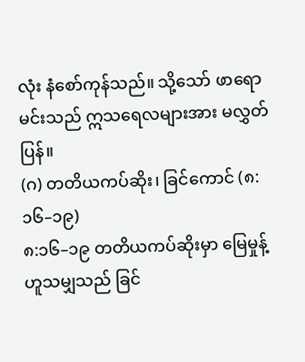လုံး နံစော်ကုန်သည်။ သို့သော် ဖာရောမင်းသည် ဣသရေလများအား မလွှတ်ပြန်။
(ဂ) တတိယကပ်ဆိုး၊ ခြင်ကောင် (၈:၁၆–၁၉)
၈:၁၆–၁၉ တတိယကပ်ဆိုးမှာ မြေမှုန့်ဟူသမျှသည် ခြင်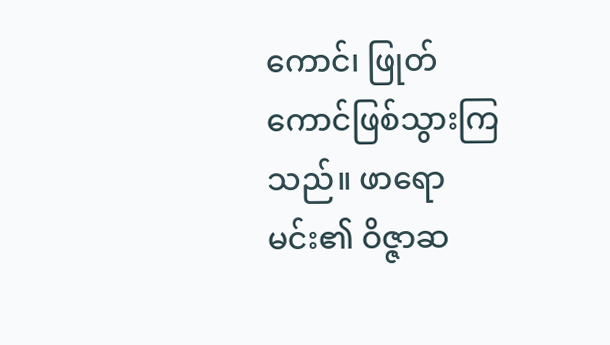ကောင်၊ ဖြုတ်ကောင်ဖြစ်သွားကြသည်။ ဖာရောမင်း၏ ဝိဇ္ဇာဆ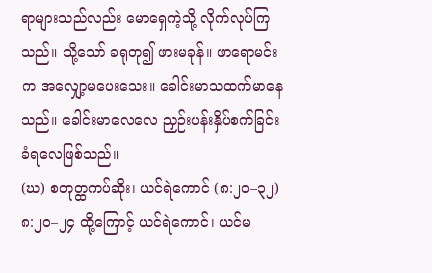ရာများသည်လည်း မောရှေကဲ့သို့ လိုက်လုပ်ကြသည်။ သို့သော် ခရုတု၍ ဖားမခုန်။ ဖာရောမင်းက အလျှော့မပေးသေး။ ခေါင်းမာသထက်မာနေသည်။ ခေါင်းမာလေလေ ညှဉ်းပန်းနှိပ်စက်ခြင်း ခံရလေဖြစ်သည်။
(ဃ) စတုတ္ထကပ်ဆိုး၊ ယင်ရဲကောင် (၈:၂၀–၃၂)
၈:၂၀–၂၄ ထို့ကြောင့် ယင်ရဲကောင်၊ ယင်မ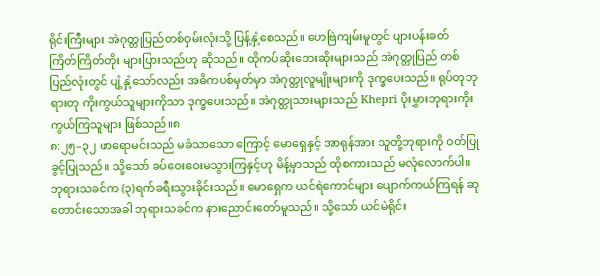ရိုင်းကြီးများ အဲဂုတ္တုပြည်တစ်ဝှမ်းလုံးသို့ ပြန့်နှံ့စေသည်။ ဟေဗြဲကျမ်းမူတွင် ပျားပန်းခတ် ကြိတ်ကြိတ်တိုး များပြားသည်ဟု ဆိုသည်။ ထိုကပ်ဆိုးဘေးဆိုးများသည် အဲဂုတ္တုပြည် တစ်ပြည်လုံးတွင် ပျံ့နှံ့သော်လည်း အဓိကပစ်မှတ်မှာ အဲဂုတ္တုလူမျိုးများကို ဒုက္ခပေးသည်။ ရုပ်တုဘုရားတု ကိုးကွယ်သူများကိုသာ ဒုက္ခပေးသည်။ အဲဂုတ္တုသားများသည် Khepri ပိုးမွှားဘုရားကိုးကွယ်ကြသူများ ဖြစ်သည်။၈
၈:၂၅–၃၂ ဖာရောမင်းသည် မခံသာသော ကြောင့် မောရှေနှင့် အာရုန်အား သူတို့ဘုရားကို ဝတ်ပြုခွင့်ပြုသည်။ သို့သော် ခပ်ဝေးဝေးမသွားကြနှင့်ဟု မိန့်မှာသည် ထိုစကားသည် မလုံလောက်ပါ။ ဘုရားသခင်က (၃)ရက်ခရီးသွားခိုင်းသည်။ မောရှေက ယင်ရဲကောင်များ ပျောက်ကယ်ကြရန် ဆုတောင်းသောအခါ ဘုရားသခင်က နားညောင်းတော်မူသည်။ သို့သော် ယင်မဲရိုင်း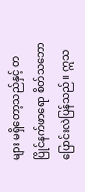များ မရှိတော့သည်နှင့် တပြိုင်နက်ဖာရော စိတ်သဘောပြောင်းလဲပြန်သည်။ ဣသ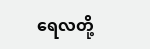ရေလတို့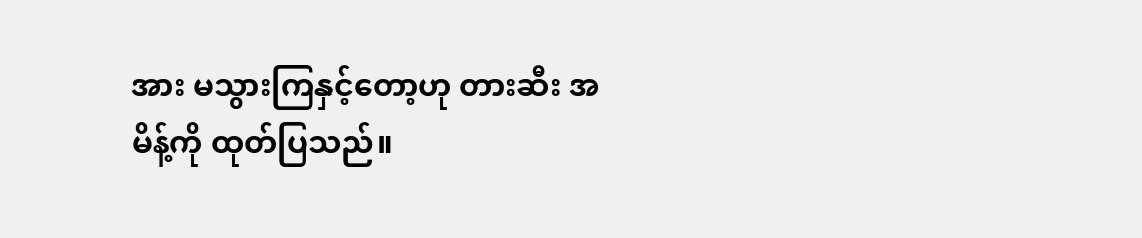အား မသွားကြနှင့်တော့ဟု တားဆီး အမိန့်ကို ထုတ်ပြသည်။